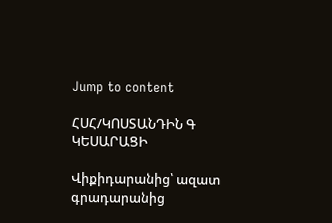Jump to content

ՀՍՀ/ԿՈՍՏԱՆԴԻՆ Գ ԿԵՍԱՐԱՑԻ

Վիքիդարանից՝ ազատ գրադարանից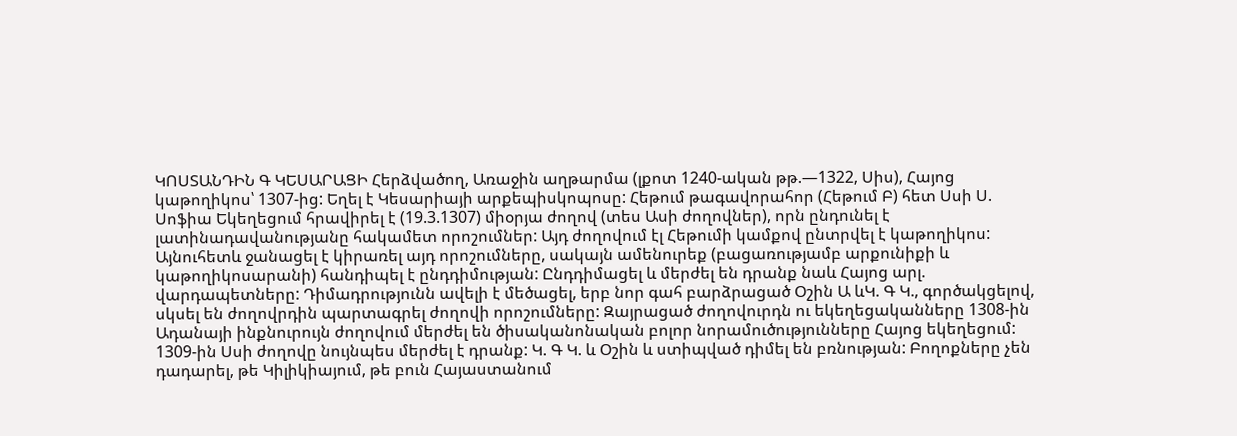ԿՈՍՏԱՆԴԻՆ Գ ԿԵՍԱՐԱՑԻ Հերձվածող, Առաջին աղթարմա (լքոտ 1240-ական թթ.—1322, Սիս), Հայոց կաթողիկոս՝ 1307-ից: Եղել է Կեսարիայի արքեպիսկոպոսը: Հեթում թագավորահոր (Հեթում Բ) հետ Սսի Ս. Սոֆիա Եկեղեցում հրավիրել է (19.3.1307) միօրյա ժողով (տես Ասի ժողովներ), որն ընդունել է լատինադավանությանը հակամետ որոշումներ: Այդ ժողովում էլ Հեթումի կամքով ընտրվել է կաթողիկոս: Այնուհետև ջանացել է կիրառել այդ որոշումները, սակայն ամենուրեք (բացառությամբ արքունիքի և կաթողիկոսարանի) հանդիպել է ընդդիմության: Ընդդիմացել և մերժել են դրանք նաև Հայոց արլ. վարդապետները: Դիմադրությունն ավելի է մեծացել, երբ նոր գահ բարձրացած Օշին Ա ևԿ. Գ Կ., գործակցելով, սկսել են ժողովրդին պարտագրել ժողովի որոշումները: Զայրացած ժողովուրդն ու եկեղեցականները 1308-ին Ադանայի ինքնուրույն ժողովում մերժել են ծիսականոնական բոլոր նորամուծությունները Հայոց եկեղեցում: 1309-ին Սսի ժողովը նույնպես մերժել է դրանք: Կ. Գ Կ. և Օշին և ստիպված դիմել են բռնության: Բողոքները չեն դադարել, թե Կիլիկիայում, թե բուն Հայաստանում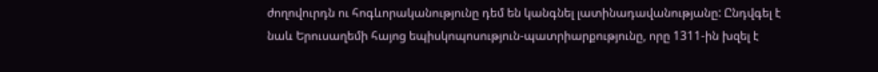ժողովուրդն ու հոգևորականությունը դեմ են կանգնել լատինադավանությանը: Ընդվգել է նաև Երուսաղեմի հայոց եպիսկոպոսություն-պատրիարքությունը, որը 1311-ին խզել է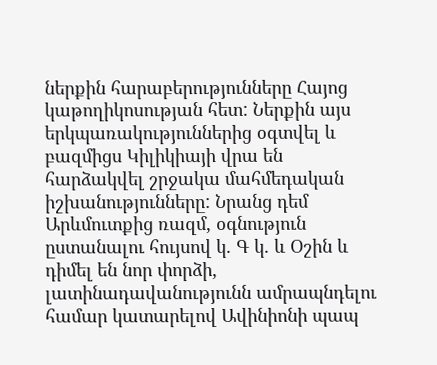ներքին հարաբերությունները Հայոց կաթողիկոսության հետ: Ներքին այս երկպառակություններից օգտվել և բազմիցս Կիլիկիայի վրա են հարձակվել շրջակա մահմեդական իշխանությունները: Նրանց դեմ Արևմուտքից ռազմ, օգնություն ըստանալու հույսով կ. Գ կ. և Օշին և դիմել են նոր փորձի, լատինադավանությունն ամրապնդելու համար կատարելով Ավինիոնի պապ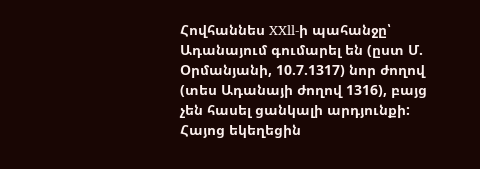Հովհաննես XXll-ի պահանջը՝ Ադանայում գումարել են (ըստ Մ. Օրմանյանի, 10.7.1317) նոր ժողով (տես Ադանայի ժողով 1316), բայց չեն հասել ցանկալի արդյունքի: Հայոց եկեղեցին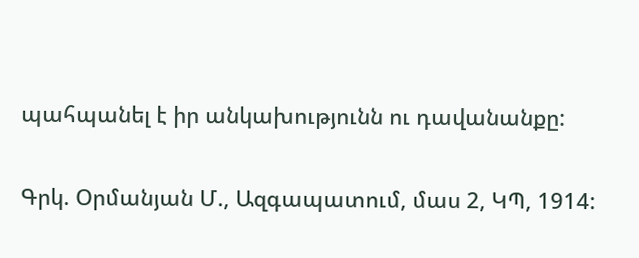պահպանել է իր անկախությունն ու դավանանքը:

Գրկ. Օրմանյան Մ., Ազգապատում, մաս 2, ԿՊ, 1914: